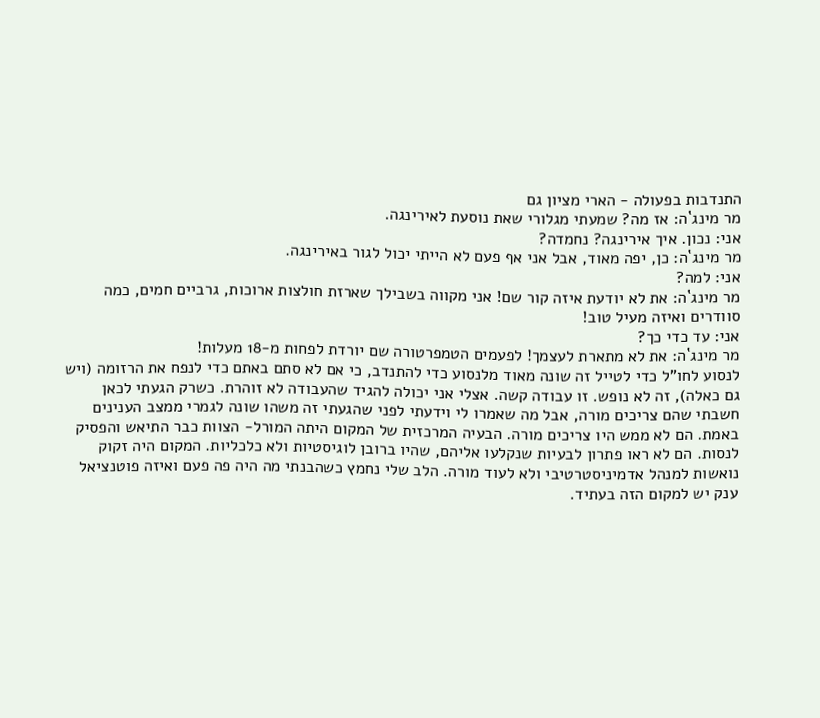התנדבות בפעולה - הארי מציון גם
מר מינג`ה: אז מה? שמעתי מגלורי שאת נוסעת לאירינגה.
אני: נכון. איך אירינגה? נחמדה?
מר מינג`ה: כן, יפה מאוד, אבל אני אף פעם לא הייתי יכול לגור באירינגה.
אני: למה?
מר מינג`ה: את לא יודעת איזה קור שם! אני מקווה בשבילך שארזת חולצות ארוכות, גרביים חמים, כמה סוודרים ואיזה מעיל טוב!
אני: עד כדי כך?
מר מינג`ה: את לא מתארת לעצמך! לפעמים הטמפרטורה שם יורדת לפחות מ-18 מעלות!
לנסוע לחו"ל כדי לטייל זה שונה מאוד מלנסוע כדי להתנדב, כי אם לא סתם באתם כדי לנפח את הרזומה (ויש גם כאלה), זה לא נופש. זו עבודה קשה. אצלי אני יכולה להגיד שהעבודה לא זוהרת. כשרק הגעתי לכאן חשבתי שהם צריכים מורה, אבל מה שאמרו לי וידעתי לפני שהגעתי זה משהו שונה לגמרי ממצב הענינים באמת. הם לא ממש היו צריכים מורה. הבעיה המרכזית של המקום היתה המורל- הצוות כבר התיאש והפסיק לנסות. הם לא ראו פתרון לבעיות שנקלעו אליהם, שהיו ברובן לוגיסטיות ולא כלכליות. המקום היה זקוק נואשות למנהל אדמיניסטרטיבי ולא לעוד מורה. הלב שלי נחמץ כשהבנתי מה היה פה פעם ואיזה פוטנציאל ענק יש למקום הזה בעתיד.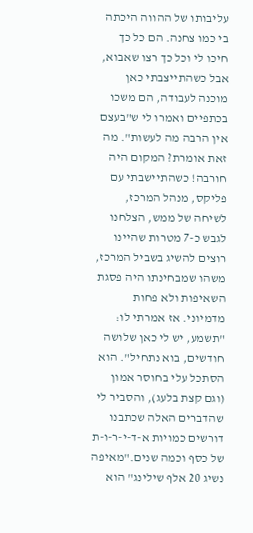עליבותו של ההווה היכתה בי כמו צחנה. הם כל כך חיכו לי וכל כך רצו שאבוא, אבל כשהתייצבתי כאן מוכנה לעבודה, הם משכו בכתפיים ואמרו לי ש"בעצם אין הרבה מה לעשות". מה זאת אומרת? המקום היה חורבה! כשהתיישבתי עם פליקס, מנהל המרכז, לשיחה של ממש, הצלחנו לגבש כ-7 מטרות שהיינו רוצים להשיג בשביל המרכז, משהו שמבחינתו היה פסגת השאיפות ולא פחות מדמיוני. אז אמרתי לו: "תשמע, יש לי כאן שלושה חודשים, בוא נתחיל". הוא הסתכל עלי בחוסר אמון (וגם קצת בלעג), והסביר לי שהדברים האלה שכתבנו דורשים כמויות א-ד-י-ר-ו-ת של כסף וכמה שנים."מאיפה נשיג 20 אלף שילינג" הוא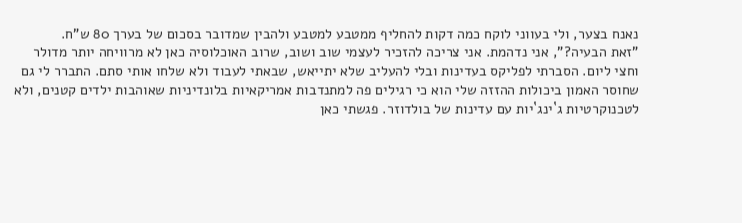נאנח בצער, ולי בעווני לוקח כמה דקות להחליף ממטבע למטבע ולהבין שמדובר בסכום של בערך 80 ש"ח.
"זאת הבעיה?", אני נדהמת. אני צריכה להזכיר לעצמי שוב ושוב, שרוב האוכלוסיה כאן לא מרוויחה יותר מדולר וחצי ליום. הסברתי לפליקס בעדינות ובלי להעליב שלא יתייאש, שבאתי לעבוד ולא שלחו אותי סתם. התברר לי גם שחוסר האמון ביכולות ההזזה שלי הוא כי רגילים פה למתנדבות אמריקאיות בלונדיניות שאוהבות ילדים קטנים, ולא לטכנוקרטיות ג`ינג`יות עם עדינות של בולדוזר. פגשתי כאן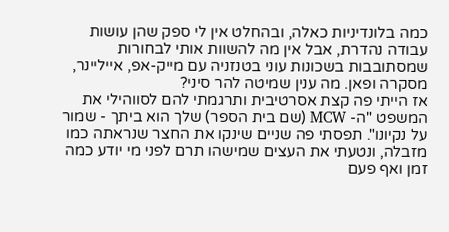כמה בלונדיניות כאלה, ובהחלט אין לי ספק שהן עושות עבודה נהדרת, אבל אין מה להשוות אותי לבחורות שמסתובבות בשכונות עוני בטנזניה עם מייק-אפ, אייליינר, מסקרה ופאן. מה ענין שמיטה להר סיני?
אז הייתי פה קצת אסרטיבית ותרגמתי להם לסווהילי את המשפט "ה- MCW (שם בית הספר) שלך הוא ביתך - שמור על נקיונו". תפסתי פה שניים שינקו את החצר שנראתה כמו מזבלה, ונטעתי את העצים שמישהו תרם לפני מי יודע כמה זמן ואף פעם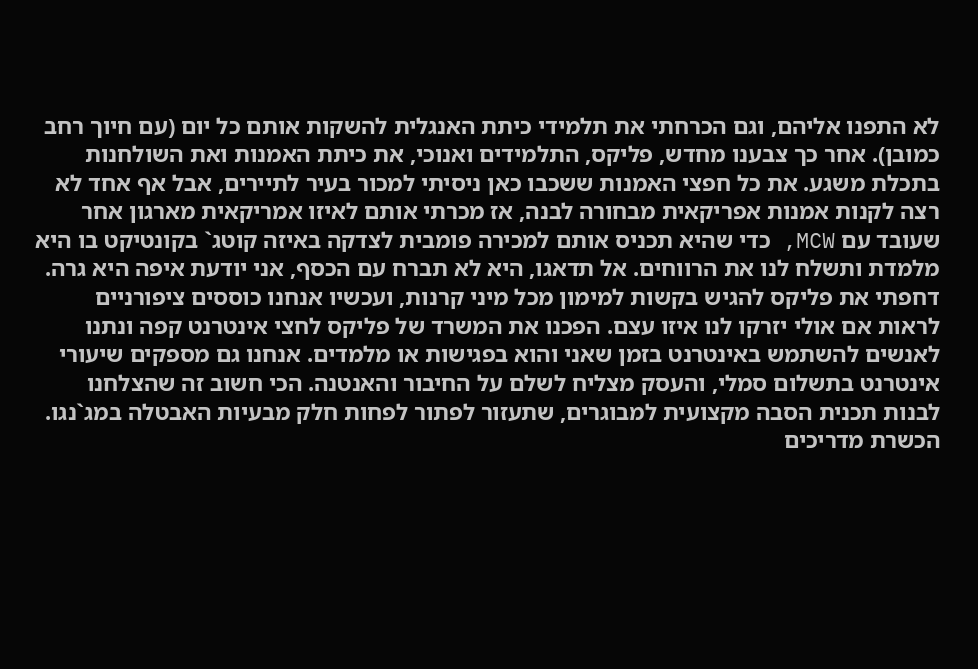לא התפנו אליהם, וגם הכרחתי את תלמידי כיתת האנגלית להשקות אותם כל יום (עם חיוך רחב כמובן). אחר כך צבענו מחדש, פליקס, התלמידים ואנוכי, את כיתת האמנות ואת השולחנות בתכלת משגע. את כל חפצי האמנות ששכבו כאן ניסיתי למכור בעיר לתיירים, אבל אף אחד לא רצה לקנות אמנות אפריקאית מבחורה לבנה, אז מכרתי אותם לאיזו אמריקאית מארגון אחר שעובד עם MCW, כדי שהיא תכניס אותם למכירה פומבית לצדקה באיזה קוטג` בקונטיקט בו היא מלמדת ותשלח לנו את הרווחים. אל תדאגו, היא לא תברח עם הכסף, אני יודעת איפה היא גרה.
דחפתי את פליקס להגיש בקשות למימון מכל מיני קרנות, ועכשיו אנחנו כוססים ציפורניים לראות אם אולי יזרקו לנו איזו עצם. הפכנו את המשרד של פליקס לחצי אינטרנט קפה ונתנו לאנשים להשתמש באינטרנט בזמן שאני והוא בפגישות או מלמדים. אנחנו גם מספקים שיעורי אינטרנט בתשלום סמלי, והעסק מצליח לשלם על החיבור והאנטנה. הכי חשוב זה שהצלחנו לבנות תכנית הסבה מקצועית למבוגרים, שתעזור לפתור לפחות חלק מבעיות האבטלה במג`נגו. הכשרת מדריכים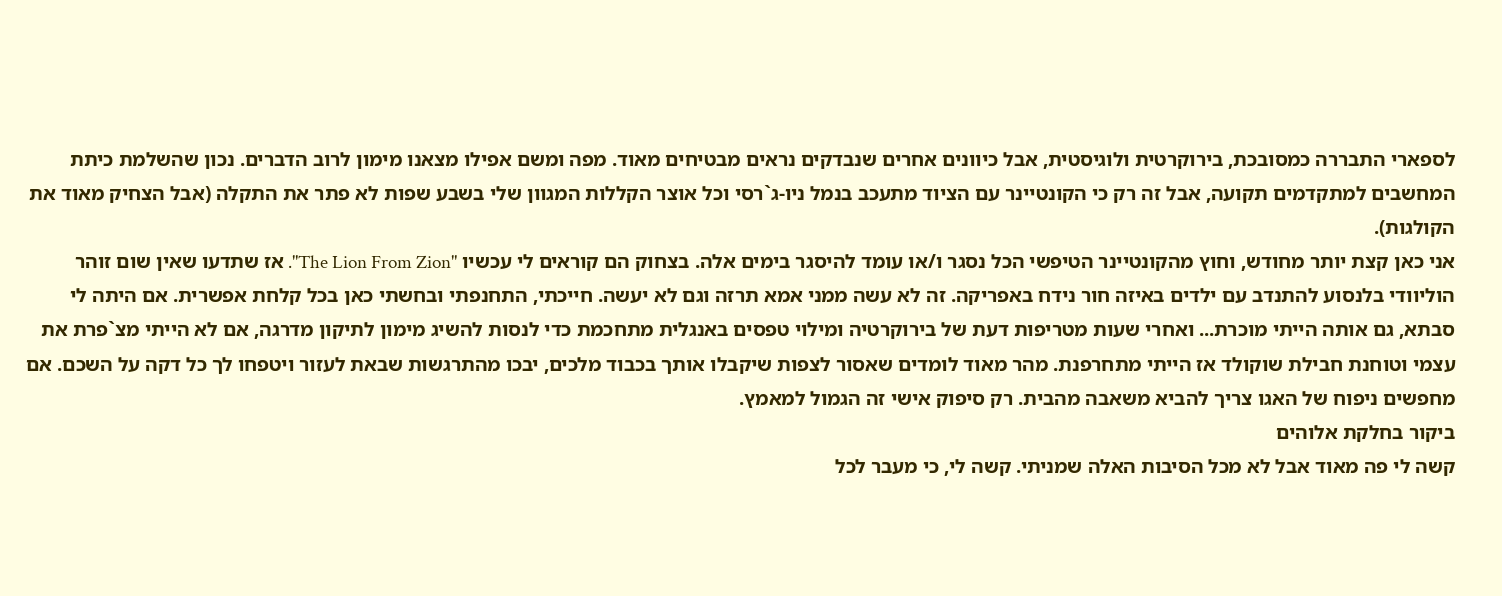לספארי התבררה כמסובכת, בירוקרטית ולוגיסטית, אבל כיוונים אחרים שנבדקים נראים מבטיחים מאוד. מפה ומשם אפילו מצאנו מימון לרוב הדברים. נכון שהשלמת כיתת המחשבים למתקדמים תקועה, אבל זה רק כי הקונטיינר עם הציוד מתעכב בנמל ניו-ג`רסי וכל אוצר הקללות המגוון שלי בשבע שפות לא פתר את התקלה (אבל הצחיק מאוד את הקולגות).
אני כאן קצת יותר מחודש, וחוץ מהקונטיינר הטיפשי הכל נסגר ו/או עומד להיסגר בימים אלה. בצחוק הם קוראים לי עכשיו "The Lion From Zion". אז שתדעו שאין שום זוהר הוליוודי בלנסוע להתנדב עם ילדים באיזה חור נידח באפריקה. זה לא עשה ממני אמא תרזה וגם לא יעשה. חייכתי, התחנפתי ובחשתי כאן בכל קלחת אפשרית. אם היתה לי סבתא, גם אותה הייתי מוכרת... ואחרי שעות מטריפות דעת של בירוקרטיה ומילוי טפסים באנגלית מתחכמת כדי לנסות להשיג מימון לתיקון מדרגה, אם לא הייתי מצ`פרת את עצמי וטוחנת חבילת שוקולד אז הייתי מתחרפנת. מהר מאוד לומדים שאסור לצפות שיקבלו אותך בכבוד מלכים, יבכו מהתרגשות שבאת לעזור ויטפחו לך כל דקה על השכם. אם מחפשים ניפוח של האגו צריך להביא משאבה מהבית. רק סיפוק אישי זה הגמול למאמץ.
ביקור בחלקת אלוהים
קשה לי פה מאוד אבל לא מכל הסיבות האלה שמניתי. קשה לי, כי מעבר לכל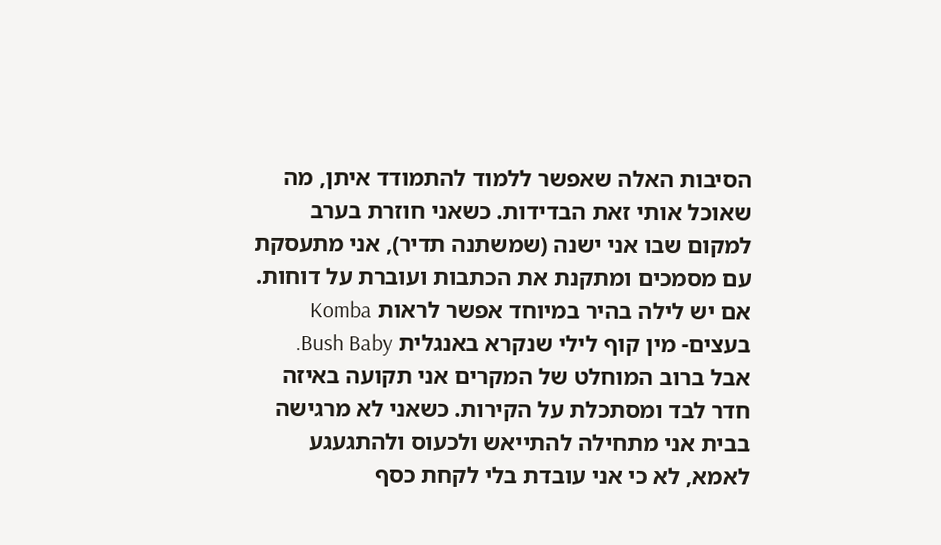הסיבות האלה שאפשר ללמוד להתמודד איתן, מה שאוכל אותי זאת הבדידות. כשאני חוזרת בערב למקום שבו אני ישנה (שמשתנה תדיר), אני מתעסקת עם מסמכים ומתקנת את הכתבות ועוברת על דוחות. אם יש לילה בהיר במיוחד אפשר לראות Komba בעצים- מין קוף לילי שנקרא באנגלית Bush Baby. אבל ברוב המוחלט של המקרים אני תקועה באיזה חדר לבד ומסתכלת על הקירות. כשאני לא מרגישה בבית אני מתחילה להתייאש ולכעוס ולהתגעגע לאמא, לא כי אני עובדת בלי לקחת כסף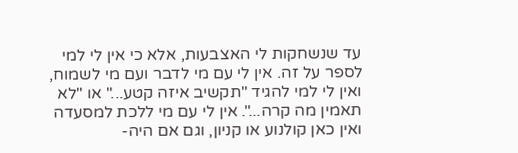עד שנשחקות לי האצבעות, אלא כי אין לי למי לספר על זה. אין לי עם מי לדבר ועם מי לשמוח, ואין לי למי להגיד "תקשיב איזה קטע..." או "לא תאמין מה קרה...". אין לי עם מי ללכת למסעדה ואין כאן קולנוע או קניון, וגם אם היה-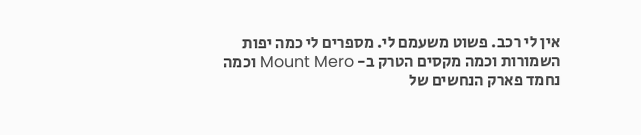אין לי רכב. פשוט משעמם לי. מספרים לי כמה יפות השמורות וכמה מקסים הטרק ב- Mount Mero וכמה נחמד פארק הנחשים של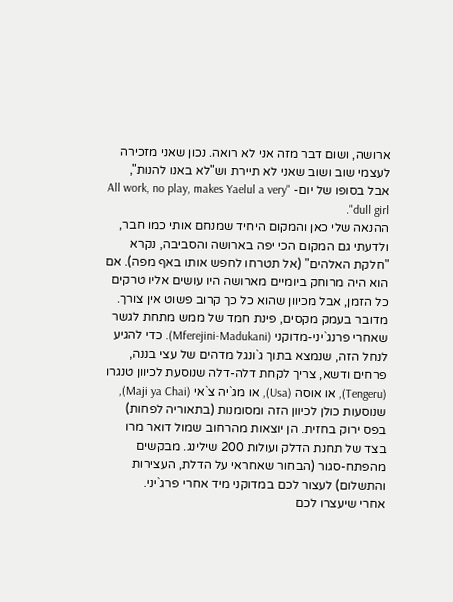ארושה, ושום דבר מזה אני לא רואה. נכון שאני מזכירה לעצמי שוב ושוב שאני לא תיירת וש"לא באנו להנות", אבל בסופו של יום- "All work, no play, makes Yaelul a very dull girl".
ההנאה שלי כאן והמקום היחיד שמנחם אותי כמו חבר, ולדעתי גם המקום הכי יפה בארושה והסביבה, נקרא "חלקת האלהים" (אל תטרחו לחפש אותו באף מפה). אם הוא היה מרוחק ביומיים מארושה היו עושים אליו טרקים כל הזמן, אבל מכיוון שהוא כל כך קרוב פשוט אין צורך. מדובר בעמק מקסים, פינת חמד של ממש מתחת לגשר שאחרי פרנג`יני-מדוקני (Mferejini-Madukani). כדי להגיע לנחל הזה, שנמצא בתוך ג`ונגל מדהים של עצי בננה, פרחים ודשא, צריך לקחת דלה-דלה שנוסעת לכיוון טנגרו (Tengeru), או אוסה (Usa), או מג`יה צ`אי (Maji ya Chai), שנוסעות כולן לכיוון הזה ומסומנות (בתאוריה לפחות) בפס ירוק בחזית. הן יוצאות מהרחוב שמול דואר מרו בצד של תחנת הדלק ועולות 200 שילינג. מבקשים מהפתח-סגור (הבחור שאחראי על הדלת, העצירות והתשלום) לעצור לכם במדוקני מיד אחרי פרג`יני.
אחרי שיעצרו לכם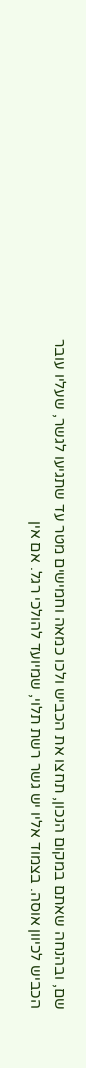שם, ובהנחה שאתם במקום הנכון, תחצו את הכביש ולכו כמאה וחמישים מטר עד שתגיעו לגשר, שעליו עובר הכביש לכיוון אוסה. בצמוד אליו יש גשר רשת תלוי, שמיועד להולכי רגל. אם אין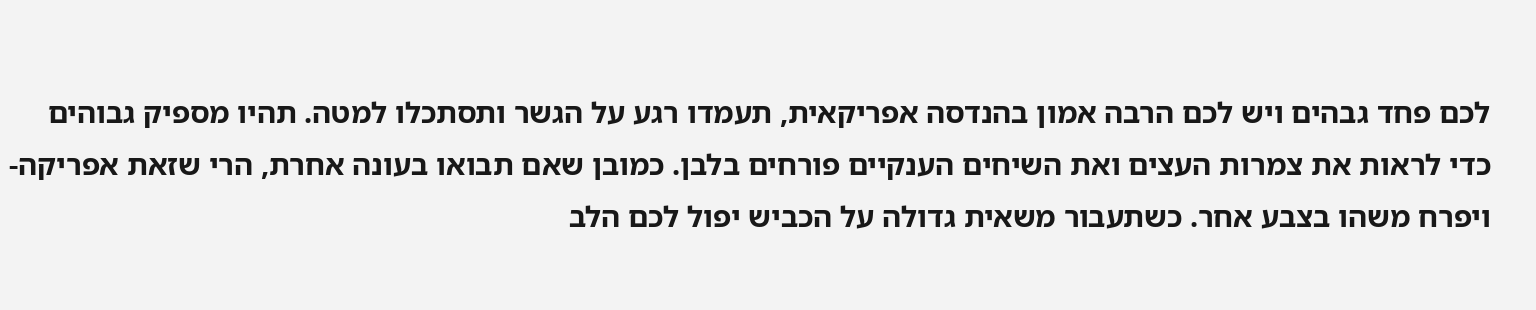לכם פחד גבהים ויש לכם הרבה אמון בהנדסה אפריקאית, תעמדו רגע על הגשר ותסתכלו למטה. תהיו מספיק גבוהים כדי לראות את צמרות העצים ואת השיחים הענקיים פורחים בלבן. כמובן שאם תבואו בעונה אחרת, הרי שזאת אפריקה- ויפרח משהו בצבע אחר. כשתעבור משאית גדולה על הכביש יפול לכם הלב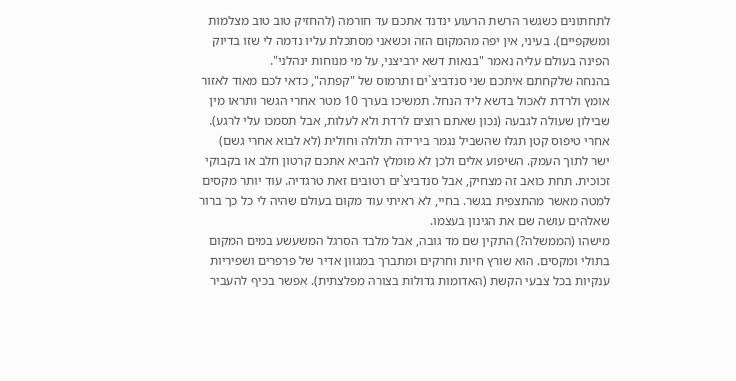לתחתונים כשגשר הרשת הרעוע ינדנד אתכם עד חורמה (להחזיק טוב טוב מצלמות ומשקפיים). בעיני, אין יפה מהמקום הזה וכשאני מסתכלת עליו נדמה לי שזו בדיוק הפינה בעולם עליה נאמר "בנאות דשא ירביצני, על מי מנוחות ינהלני".
בהנחה שלקחתם איתכם שני סנדביצ`ים ותרמוס של "קפתה", כדאי לכם מאוד לאזור אומץ ולרדת לאכול בדשא ליד הנחל. תמשיכו בערך 10 מטר אחרי הגשר ותראו מין שבילון שעולה לגבעה (נכון שאתם רוצים לרדת ולא לעלות, אבל תסמכו עלי לרגע). אחרי טיפוס קטן תגלו שהשביל נגמר בירידה תלולה וחולית (לא לבוא אחרי גשם) ישר לתוך העמק. השיפוע אלים ולכן לא מומלץ להביא אתכם קרטון חלב או בקבוקי זכוכית. תחת כואב זה מצחיק, אבל סנדביצ`ים רטובים זאת טרגדיה. עוד יותר מקסים למטה מאשר מהתצפית בגשר. בחיי, לא ראיתי עוד מקום בעולם שהיה לי כל כך ברור שאלהים עושה שם את הגינון בעצמו.
מישהו (הממשלה?) התקין שם מד גובה, אבל מלבד הסרגל המשעשע במים המקום בתולי ומקסים. הוא שורץ חיות וחרקים ומתברך במגוון אדיר של פרפרים ושפיריות ענקיות בכל צבעי הקשת (האדומות גדולות בצורה מפלצתית). אפשר בכיף להעביר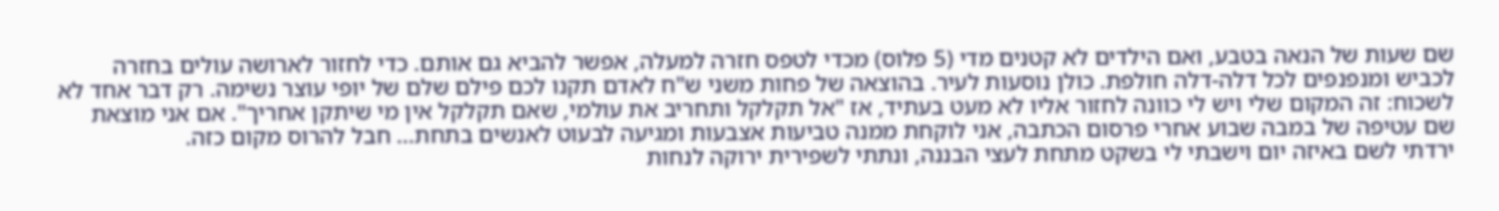שם שעות של הנאה בטבע, ואם הילדים לא קטנים מדי (5 פלוס) מכדי לטפס חזרה למעלה, אפשר להביא גם אותם. כדי לחזור לארושה עולים בחזרה לכביש ומנפנפים לכל דלה-דלה חולפת. כולן נוסעות לעיר. בהוצאה של פחות משני ש"ח לאדם תקנו לכם פילם שלם של יופי עוצר נשימה. רק דבר אחד לא לשכוח: זה המקום שלי ויש לי כוונה לחזור אליו לא מעט בעתיד, אז "אל תקלקל ותחריב את עולמי, שאם תקלקל אין מי שיתקן אחריך". אם אני מוצאת שם עטיפה של במבה שבוע אחרי פרסום הכתבה, אני לוקחת ממנה טביעות אצבעות ומגיעה לבעוט לאנשים בתחת... חבל להרוס מקום כזה.
ירדתי לשם באיזה יום וישבתי לי בשקט מתחת לעצי הבננה, ונתתי לשפירית ירוקה לנחות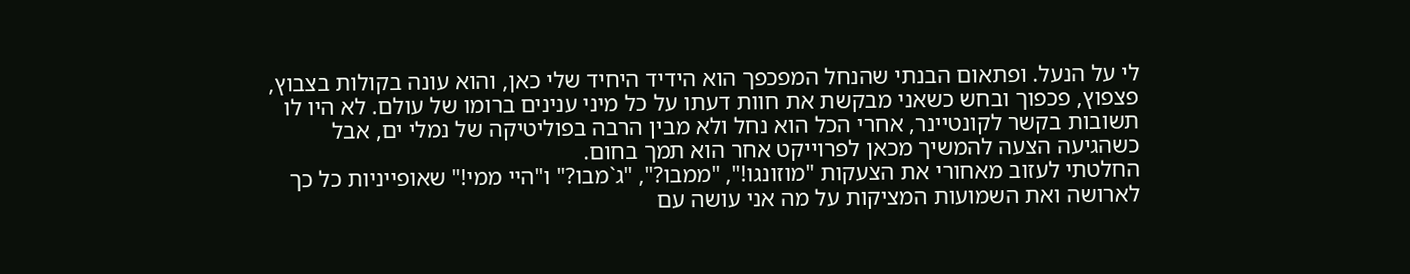לי על הנעל. ופתאום הבנתי שהנחל המפכפך הוא הידיד היחיד שלי כאן, והוא עונה בקולות בצבוץ, פצפוץ, פכפוך ובחש כשאני מבקשת את חוות דעתו על כל מיני ענינים ברומו של עולם. לא היו לו תשובות בקשר לקונטיינר, אחרי הכל הוא נחל ולא מבין הרבה בפוליטיקה של נמלי ים, אבל כשהגיעה הצעה להמשיך מכאן לפרוייקט אחר הוא תמך בחום.
החלטתי לעזוב מאחורי את הצעקות "מוזונגו!", "ממבו?", "ג`מבו?" ו"היי ממי!" שאופייניות כל כך לארושה ואת השמועות המציקות על מה אני עושה עם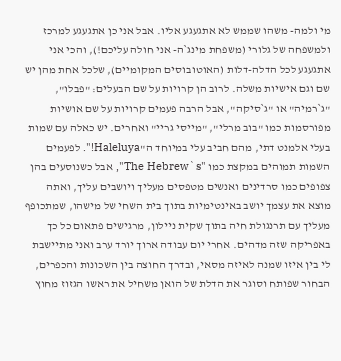מי ולמה- משהו שממש לא אתגעגע אליו. אבל אני כן אתגעגע למרכז ולמשפחה של גלורי (משפחת מינג`ה- אני חולה עליכם!), והכי אני אתגעגע לכל הדלה-דלות (האוטובוסים המקומיים), שלכל אחת מהן יש שם וגם אישיות משלה. לרוב הן קרויות על שם הבעלים: "פבלו", "ג`רמיה" או "ג`סיקה", אבל הרבה פעמים קרויות על שם אושיות מפורסמות כמו "בוב מרלי", "מייסי גריי" ואחרים. יש כאלה עם שמות בעלי אלמנט דתי, מהם חביב עלי במיוחד ה"Haleluya!". לפעמים השמות תמוהים במקצת כמו "The Hebrew`s", אבל כשנוסעים בהן צפופים כמו סרדינים ואנשים מטפסים מעליך ויושבים עליך, ואתה מוצא את עצמך יושב באינטימיות בתוך בית השחי של מישהו, שמתכופף מעליך עם תרנגולת חיה בתוך שקית ניילון, מרגישים פתאום כל כך באפריקה שזה מדהים. אחרי יום עבודה ארוך יורד ערב ואני מתיישבת לי בין איזו שמנה לאיזה מסאי, ובדרך החוצה בין השכונות והכפרים, הבחור שפותח וסוגר את הדלת של הואן משחיל את ראשו הגזוז מחוץ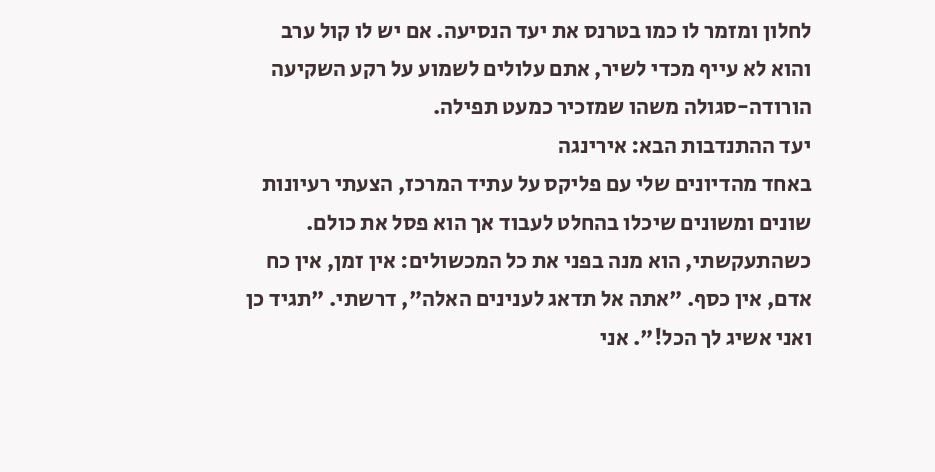לחלון ומזמר לו כמו בטרנס את יעד הנסיעה. אם יש לו קול ערב והוא לא עייף מכדי לשיר, אתם עלולים לשמוע על רקע השקיעה הורודה-סגולה משהו שמזכיר כמעט תפילה.
יעד ההתנדבות הבא: אירינגה
באחד מהדיונים שלי עם פליקס על עתיד המרכז, הצעתי רעיונות שונים ומשונים שיכלו בהחלט לעבוד אך הוא פסל את כולם. כשהתעקשתי, הוא מנה בפני את כל המכשולים: אין זמן, אין כח אדם, אין כסף. "אתה אל תדאג לענינים האלה", דרשתי. "תגיד כן ואני אשיג לך הכל!". אני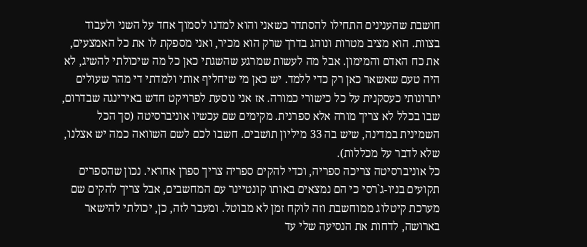חושבת שהענינים התחילו להסתדר כשאני והוא למדנו לסמוך אחד על השני ולעבוד בצוות. הוא מציב מטרות ונוהג בדרך שרק הוא מכיר, ואני מספקת לו את כל האמצעים, את כח האדם והמימון. אבל מה לעשות שמרגע שהשגתי כאן כל מה שיכולתי להשיג, לא היה טעם שאשאר כאן רק כדי ללמד. יש כאן מי שיחליף אותי ולמדתי די מהר שעולים יתרונותי כעסקנית על כל כישורי כמורה. אז אני נוסעת לפרויקט חדש באירינגה שבדרום, שבו בכלל לא צריך מורה אלא ספרנית. מקימים שם עכשיו אוניברסיטה (סך הכל השמינית במדינה, שיש בה 33 מיליון תושבים. חשבו לכם לשם השוואה כמה יש אצלנו, שלא לדבר על מכללות).
כל אוניברסיטה צריכה ספריה, וכדי להקים ספריה צריך ספרן אחראי. נכון שהספרים תקועים בניו-ג`רסי כי הם נמצאים באותו קונטיינר עם המחשבים, אבל צריך להקים שם מערכת קיטלוג ממוחשבת וזה לוקח זמן לא מבוטל. ומעבר לזה, כן, יכולתי להישאר בארושה, לדחות את הנסיעה שלי עד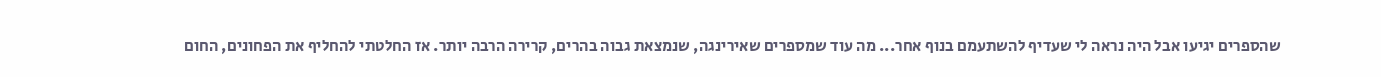שהספרים יגיעו אבל היה נראה לי שעדיף להשתעמם בנוף אחר... מה עוד שמספרים שאירינגה, שנמצאת גבוה בהרים, קרירה הרבה יותר. אז החלטתי להחליף את הפחונים, החום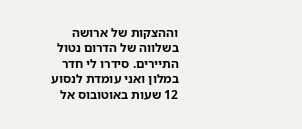וההצקות של ארושה בשלווה של הדרום נטול התיירים. סידרו לי חדר במלון ואני עומדת לנסוע 12 שעות באוטובוס אל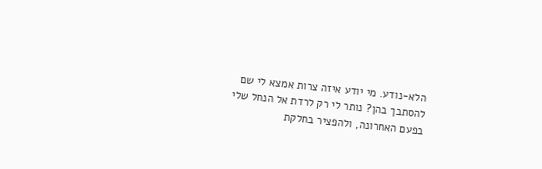הלא-נודע. מי יודע איזה צרות אמצא לי שם להסתבך בהן? נותר לי רק לרדת אל הנחל שלי בפעם האחרונה, ולהפציר בחלקת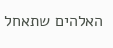האלהים שתאחל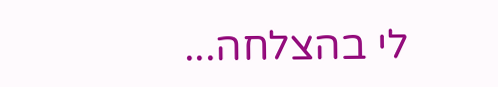לי בהצלחה...